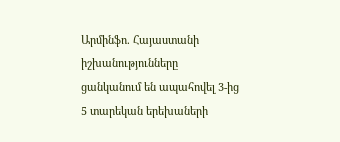Արմինֆո. Հայաստանի իշխանությունները ցանկանում են ապահովել 3-ից 5 տարեկան երեխաների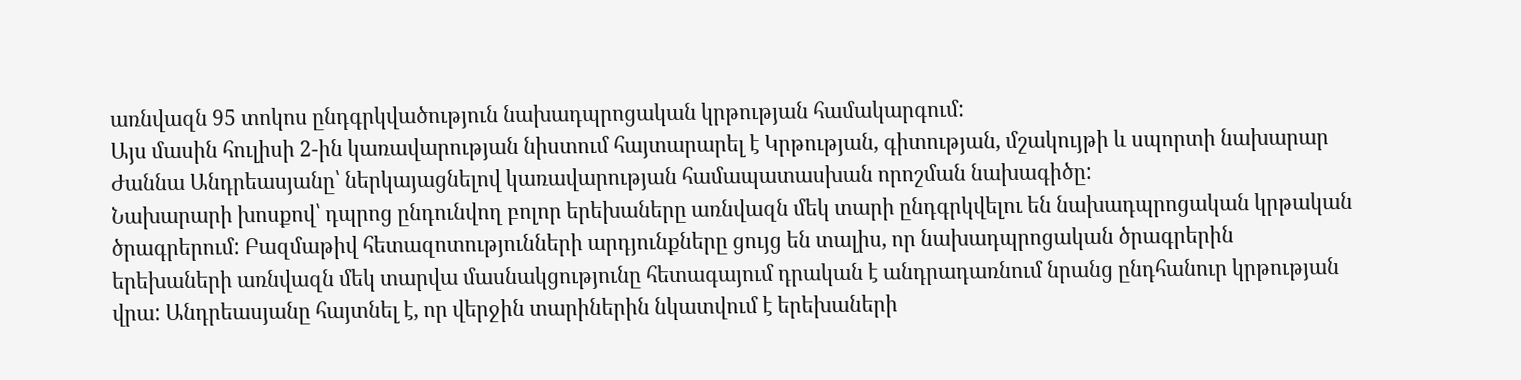առնվազն 95 տոկոս ընդգրկվածություն նախադպրոցական կրթության համակարգում:
Այս մասին հուլիսի 2-ին կառավարության նիստում հայտարարել է Կրթության, գիտության, մշակույթի և սպորտի նախարար Ժաննա Անդրեասյանը՝ ներկայացնելով կառավարության համապատասխան որոշման նախագիծը:
Նախարարի խոսքով՝ դպրոց ընդունվող բոլոր երեխաները առնվազն մեկ տարի ընդգրկվելու են նախադպրոցական կրթական ծրագրերում: Բազմաթիվ հետազոտությունների արդյունքները ցույց են տալիս, որ նախադպրոցական ծրագրերին երեխաների առնվազն մեկ տարվա մասնակցությունը հետագայում դրական է անդրադառնում նրանց ընդհանուր կրթության վրա: Անդրեասյանը հայտնել է, որ վերջին տարիներին նկատվում է երեխաների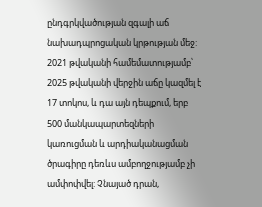ընդգրկվածության զգալի աճ նախադպրոցական կրթության մեջ: 2021 թվականի համեմատությամբ՝ 2025 թվականի վերջին աճը կազմել է 17 տոկոս, և դա այն դեպքում, երբ 500 մանկապարտեզների կառուցման և արդիականացման ծրագիրը դեռևս ամբողջությամբ չի ամփոփվել: Չնայած դրան,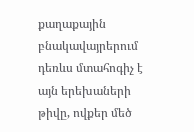քաղաքային բնակավայրերում դեռևս մտահոգիչ է այն երեխաների թիվը, ովքեր մեծ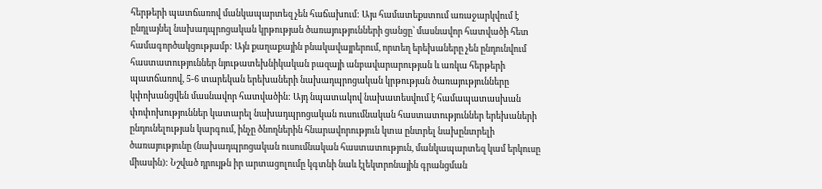հերթերի պատճառով մանկապարտեզ չեն հաճախում: Այս համատեքստում առաջարկվում է ընդլայնել նախադպրոցական կրթության ծառայությունների ցանցը՝ մասնավոր հատվածի հետ համագործակցությամբ: Այն քաղաքային բնակավայրերում, որտեղ երեխաները չեն ընդունվում հաստատություններ նյութատեխնիկական բազայի անբավարարության և առկա հերթերի պատճառով, 5-6 տարեկան երեխաների նախադպրոցական կրթության ծառայությունները կփոխանցվեն մասնավոր հատվածին: Այդ նպատակով նախատեսվում է համապատասխան փոփոխություններ կատարել նախադպրոցական ուսումնական հաստատություններ երեխաների ընդունելության կարգում, ինչը ծնողներին հնարավորություն կտա ընտրել նախընտրելի ծառայությունը (նախադպրոցական ուսումնական հաստատություն, մանկապարտեզ կամ երկուսը միասին): Նշված դրույթն իր արտացոլումը կգտնի նաև էլեկտրոնային գրանցման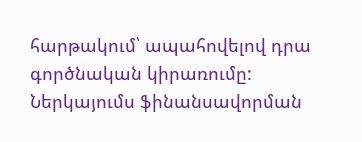հարթակում՝ ապահովելով դրա գործնական կիրառումը: Ներկայումս ֆինանսավորման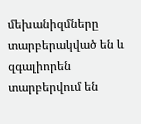մեխանիզմները տարբերակված են և զգալիորեն տարբերվում են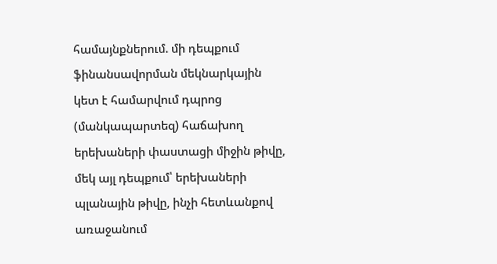համայնքներում. մի դեպքում ֆինանսավորման մեկնարկային կետ է համարվում դպրոց (մանկապարտեզ) հաճախող երեխաների փաստացի միջին թիվը, մեկ այլ դեպքում՝ երեխաների պլանային թիվը, ինչի հետևանքով առաջանում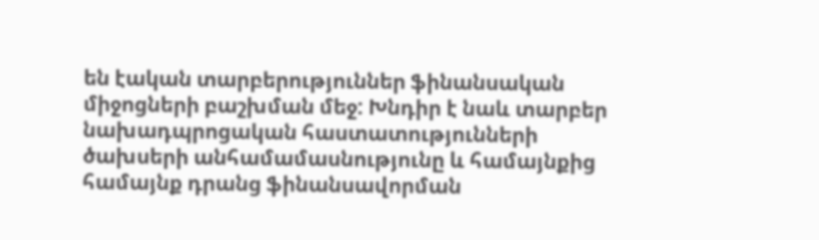են էական տարբերություններ ֆինանսական միջոցների բաշխման մեջ: Խնդիր է նաև տարբեր նախադպրոցական հաստատությունների ծախսերի անհամամասնությունը և համայնքից համայնք դրանց ֆինանսավորման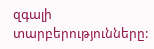զգալի տարբերությունները: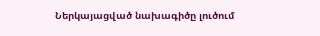Ներկայացված նախագիծը լուծում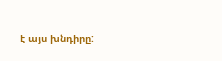է այս խնդիրը: